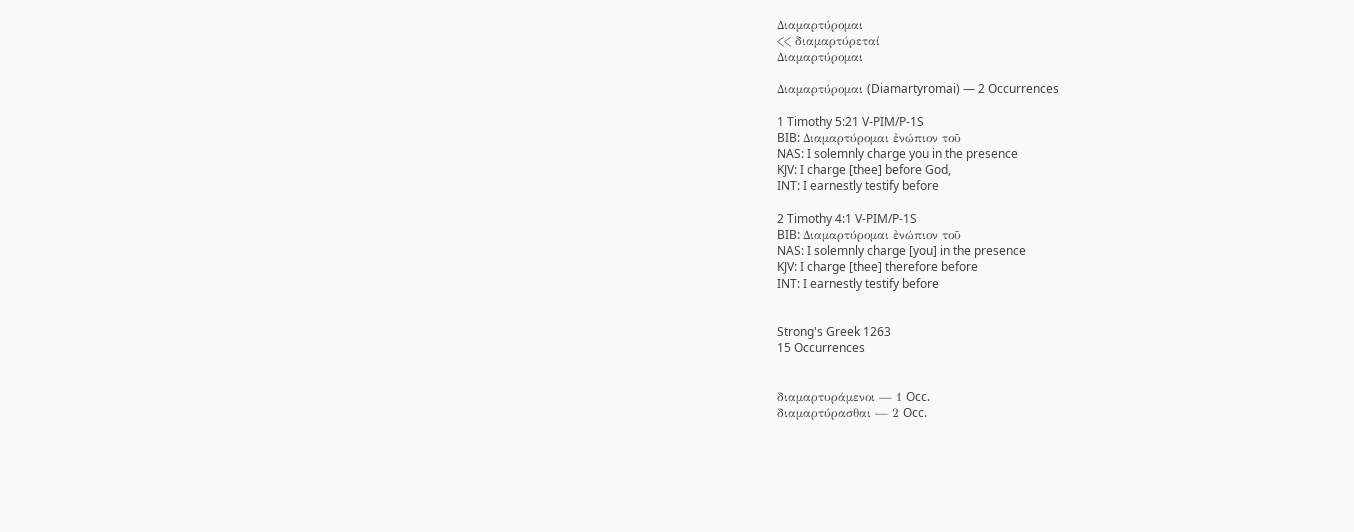Διαμαρτύρομαι
<< διαμαρτύρεταί
Διαμαρτύρομαι

Διαμαρτύρομαι (Diamartyromai) — 2 Occurrences

1 Timothy 5:21 V-PIM/P-1S
BIB: Διαμαρτύρομαι ἐνώπιον τοῦ
NAS: I solemnly charge you in the presence
KJV: I charge [thee] before God,
INT: I earnestly testify before

2 Timothy 4:1 V-PIM/P-1S
BIB: Διαμαρτύρομαι ἐνώπιον τοῦ
NAS: I solemnly charge [you] in the presence
KJV: I charge [thee] therefore before
INT: I earnestly testify before


Strong's Greek 1263
15 Occurrences


διαμαρτυράμενοι — 1 Occ.
διαμαρτύρασθαι — 2 Occ.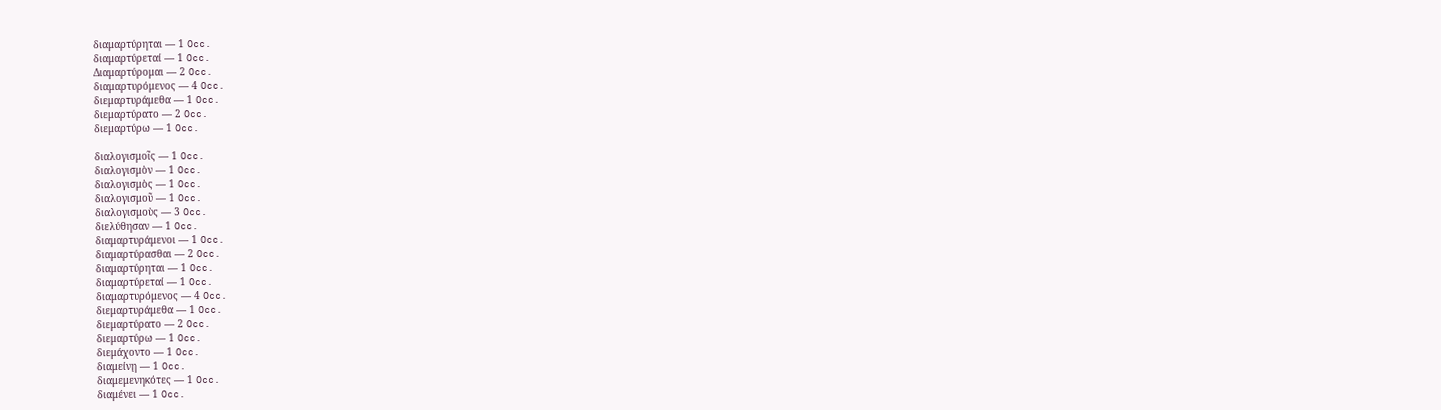διαμαρτύρηται — 1 Occ.
διαμαρτύρεταί — 1 Occ.
Διαμαρτύρομαι — 2 Occ.
διαμαρτυρόμενος — 4 Occ.
διεμαρτυράμεθα — 1 Occ.
διεμαρτύρατο — 2 Occ.
διεμαρτύρω — 1 Occ.

διαλογισμοῖς — 1 Occ.
διαλογισμὸν — 1 Occ.
διαλογισμὸς — 1 Occ.
διαλογισμοῦ — 1 Occ.
διαλογισμοὺς — 3 Occ.
διελύθησαν — 1 Occ.
διαμαρτυράμενοι — 1 Occ.
διαμαρτύρασθαι — 2 Occ.
διαμαρτύρηται — 1 Occ.
διαμαρτύρεταί — 1 Occ.
διαμαρτυρόμενος — 4 Occ.
διεμαρτυράμεθα — 1 Occ.
διεμαρτύρατο — 2 Occ.
διεμαρτύρω — 1 Occ.
διεμάχοντο — 1 Occ.
διαμείνῃ — 1 Occ.
διαμεμενηκότες — 1 Occ.
διαμένει — 1 Occ.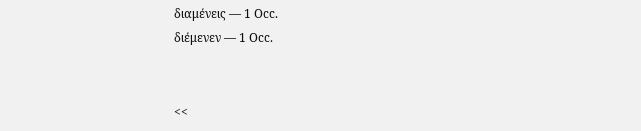διαμένεις — 1 Occ.
διέμενεν — 1 Occ.


<<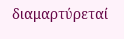διαμαρτύρεταί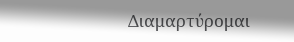Διαμαρτύρομαι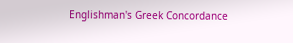Englishman's Greek Concordance